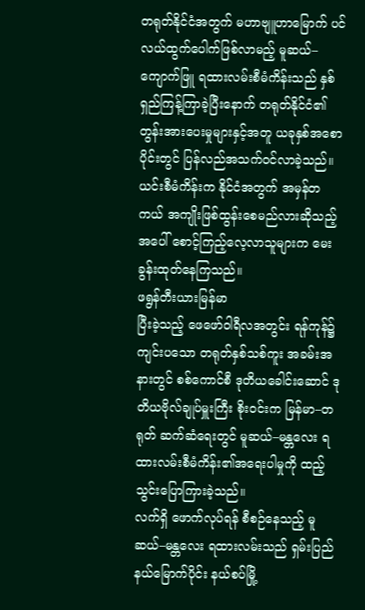တရုတ်နိုင်ငံအတွက် မဟာဗျူဟာမြောက် ပင်လယ်ထွက်ပေါက်ဖြစ်လာမည့် မူဆယ်–ကျောက်ဖြူ ရထားလမ်းစီမံကိန်းသည် နှစ်ရှည်ကြန့်ကြာခဲ့ပြီးနောက် တရုတ်နိုင်ငံ၏ တွန်းအားပေးမှုများနှင့်အတူ ယခုနှစ်အစောပိုင်းတွင် ပြန်လည်အသက်ဝင်လာခဲ့သည်။ ယင်းစီမံကိန်းက နိုင်ငံအတွက် အမှန်တကယ် အကျိုးဖြစ်ထွန်းစေမည်လားဆိုသည့်အပေါ် စောင့်ကြည့်လေ့လာသူများက မေးခွန်းထုတ်နေကြသည်။
ဖရွန်တီးယားမြန်မာ
ပြီးခဲ့သည့် ဖေဖော်ဝါရီလအတွင်း ရန်ကုန်၌ ကျင်းပသော တရုတ်နှစ်သစ်ကူး အခမ်းအနားတွင် စစ်ကောင်စီ ဒုတိယခေါင်းဆောင် ဒုတိယဗိုလ်ချုပ်မှူးကြီး စိုးဝင်းက မြန်မာ–တရုတ် ဆက်ဆံရေးတွင် မူဆယ်–မန္တလေး ရထားလမ်းစီမံကိန်း၏အရေးပါမှုကို ထည့်သွင်းပြောကြားခဲ့သည်။
လက်ရှိ ဖောက်လုပ်ရန် စီစဉ်နေသည့် မူဆယ်–မန္တလေး ရထားလမ်းသည် ရှမ်းပြည်နယ်မြောက်ပိုင်း နယ်စပ်မြို့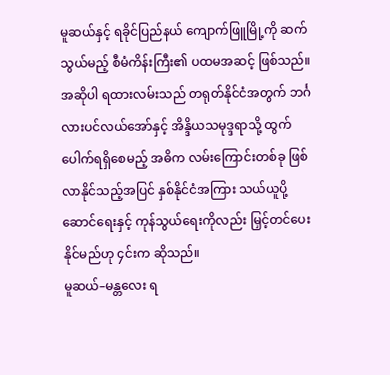မူဆယ်နှင့် ရခိုင်ပြည်နယ် ကျောက်ဖြူမြို့ကို ဆက်သွယ်မည့် စီမံကိန်းကြီး၏ ပထမအဆင့် ဖြစ်သည်။
အဆိုပါ ရထားလမ်းသည် တရုတ်နိုင်ငံအတွက် ဘင်္ဂလားပင်လယ်အော်နှင့် အိန္ဒိယသမုဒ္ဒရာသို့ ထွက်ပေါက်ရရှိစေမည့် အဓိက လမ်းကြောင်းတစ်ခု ဖြစ်လာနိုင်သည့်အပြင် နှစ်နိုင်ငံအကြား သယ်ယူပို့ဆောင်ရေးနှင့် ကုန်သွယ်ရေးကိုလည်း မြှင့်တင်ပေးနိုင်မည်ဟု ၄င်းက ဆိုသည်။
မူဆယ်–မန္တလေး ရ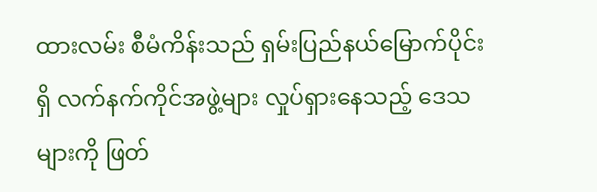ထားလမ်း စီမံကိန်းသည် ရှမ်းပြည်နယ်မြောက်ပိုင်းရှိ လက်နက်ကိုင်အဖွဲ့များ လှုပ်ရှားနေသည့် ဒေသများကို ဖြတ်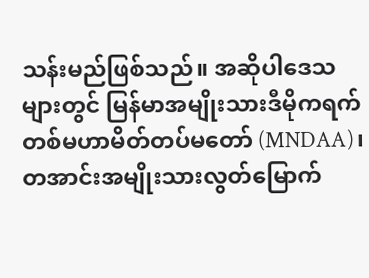သန်းမည်ဖြစ်သည်။ အဆိုပါဒေသများတွင် မြန်မာအမျိုးသားဒီမိုကရက်တစ်မဟာမိတ်တပ်မတော် (MNDAA)၊ တအာင်းအမျိုးသားလွတ်မြောက်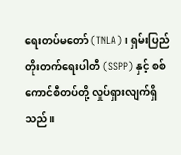ရေးတပ်မတော် (TNLA)၊ ရှမ်းပြည်တိုးတက်ရေးပါတီ (SSPP) နှင့် စစ်ကောင်စီတပ်တို့ လှုပ်ရှားလျက်ရှိသည်။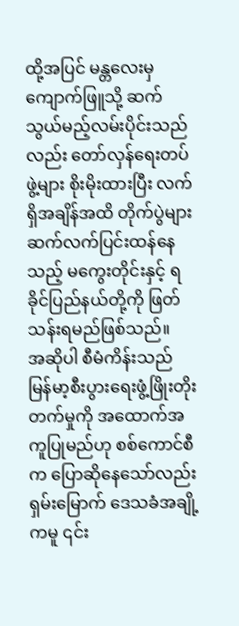ထို့အပြင် မန္တလေးမှ ကျောက်ဖြူသို့ ဆက်သွယ်မည့်လမ်းပိုင်းသည်လည်း တော်လှန်ရေးတပ်ဖွဲ့များ စိုးမိုးထားပြီး လက်ရှိအချိန်အထိ တိုက်ပွဲများ ဆက်လက်ပြင်းထန်နေသည့် မကွေးတိုင်းနှင့် ရခိုင်ပြည်နယ်တို့ကို ဖြတ်သန်းရမည်ဖြစ်သည်။
အဆိုပါ စီမံကိန်းသည် မြန်မာ့စီးပွားရေးဖွံ့ဖြိုးတိုးတက်မှုကို အထောက်အကူပြုမည်ဟု စစ်ကောင်စီက ပြောဆိုနေသော်လည်း ရှမ်းမြောက် ဒေသခံအချို့ကမူ ၎င်း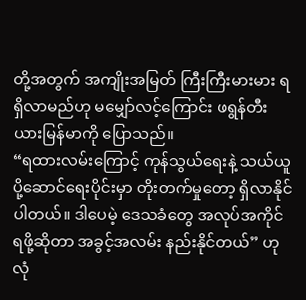တို့အတွက် အကျိုးအမြတ် ကြီးကြီးမားမား ရရှိလာမည်ဟု မမျှော်လင့်ကြောင်း ဖရွန်တီးယားမြန်မာကို ပြောသည်။
“ရထားလမ်းကြောင့် ကုန်သွယ်ရေးနဲ့ သယ်ယူပို့ဆောင်ရေးပိုင်းမှာ တိုးတက်မှုတော့ ရှိလာနိုင်ပါတယ်။ ဒါပေမဲ့ ဒေသခံတွေ အလုပ်အကိုင် ရဖို့ဆိုတာ အခွင့်အလမ်း နည်းနိုင်တယ်” ဟု လုံ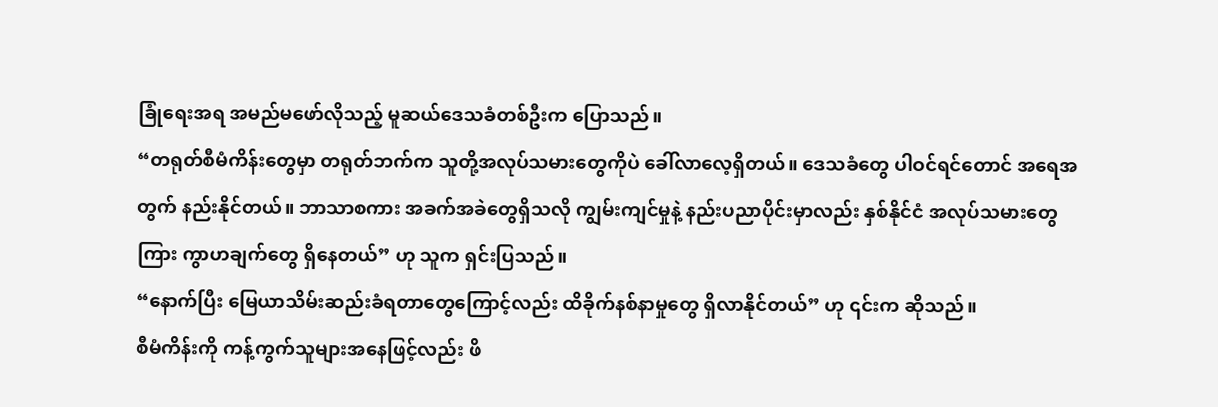ခြုံရေးအရ အမည်မဖော်လိုသည့် မူဆယ်ဒေသခံတစ်ဦးက ပြောသည်။
“တရုတ်စီမံကိန်းတွေမှာ တရုတ်ဘက်က သူတို့အလုပ်သမားတွေကိုပဲ ခေါ်လာလေ့ရှိတယ်။ ဒေသခံတွေ ပါဝင်ရင်တောင် အရေအတွက် နည်းနိုင်တယ်။ ဘာသာစကား အခက်အခဲတွေရှိသလို ကျွမ်းကျင်မှုနဲ့ နည်းပညာပိုင်းမှာလည်း နှစ်နိုင်ငံ အလုပ်သမားတွေကြား ကွာဟချက်တွေ ရှိနေတယ်” ဟု သူက ရှင်းပြသည်။
“နောက်ပြီး မြေယာသိမ်းဆည်းခံရတာတွေကြောင့်လည်း ထိခိုက်နစ်နာမှုတွေ ရှိလာနိုင်တယ်” ဟု ၎င်းက ဆိုသည်။
စီမံကိန်းကို ကန့်ကွက်သူများအနေဖြင့်လည်း ဖိ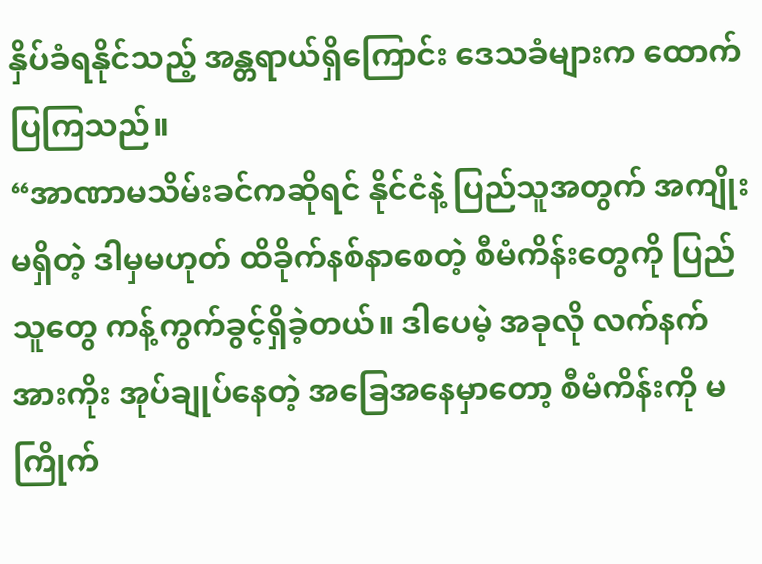နှိပ်ခံရနိုင်သည့် အန္တရာယ်ရှိကြောင်း ဒေသခံများက ထောက်ပြကြသည်။
“အာဏာမသိမ်းခင်ကဆိုရင် နိုင်ငံနဲ့ ပြည်သူအတွက် အကျိုးမရှိတဲ့ ဒါမှမဟုတ် ထိခိုက်နစ်နာစေတဲ့ စီမံကိန်းတွေကို ပြည်သူတွေ ကန့်ကွက်ခွင့်ရှိခဲ့တယ်။ ဒါပေမဲ့ အခုလို လက်နက်အားကိုး အုပ်ချုပ်နေတဲ့ အခြေအနေမှာတော့ စီမံကိန်းကို မကြိုက်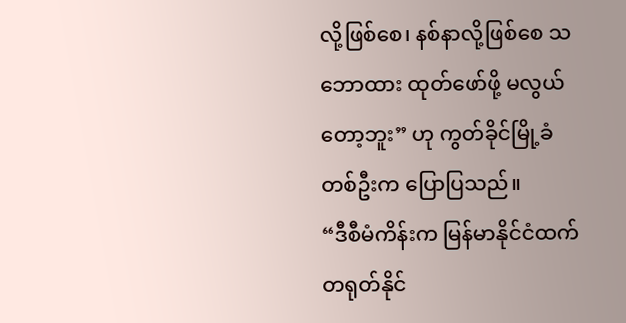လို့ဖြစ်စေ၊ နစ်နာလို့ဖြစ်စေ သဘောထား ထုတ်ဖော်ဖို့ မလွယ်တော့ဘူး” ဟု ကွတ်ခိုင်မြို့ခံတစ်ဦးက ပြောပြသည်။
“ဒီစီမံကိန်းက မြန်မာနိုင်ငံထက် တရုတ်နိုင်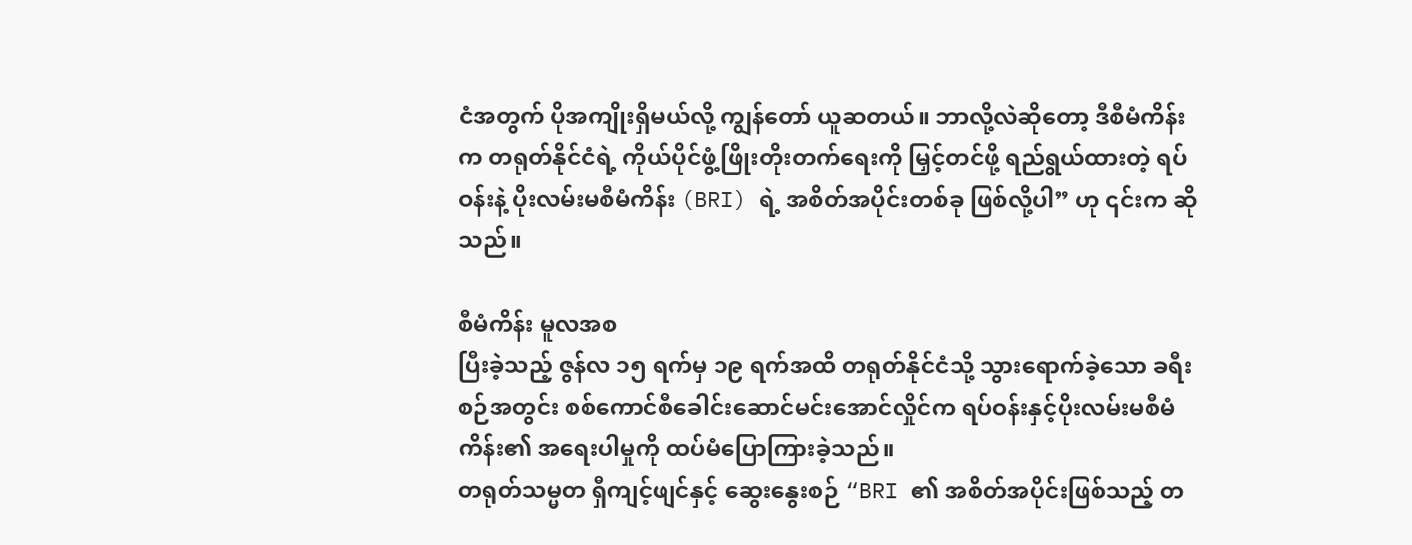ငံအတွက် ပိုအကျိုးရှိမယ်လို့ ကျွန်တော် ယူဆတယ်။ ဘာလို့လဲဆိုတော့ ဒီစီမံကိန်းက တရုတ်နိုင်ငံရဲ့ ကိုယ်ပိုင်ဖွံ့ဖြိုးတိုးတက်ရေးကို မြှင့်တင်ဖို့ ရည်ရွယ်ထားတဲ့ ရပ်ဝန်းနဲ့ ပိုးလမ်းမစီမံကိန်း (BRI) ရဲ့ အစိတ်အပိုင်းတစ်ခု ဖြစ်လို့ပါ” ဟု ၎င်းက ဆိုသည်။

စီမံကိန်း မူလအစ
ပြီးခဲ့သည့် ဇွန်လ ၁၅ ရက်မှ ၁၉ ရက်အထိ တရုတ်နိုင်ငံသို့ သွားရောက်ခဲ့သော ခရီးစဉ်အတွင်း စစ်ကောင်စီခေါင်းဆောင်မင်းအောင်လှိုင်က ရပ်ဝန်းနှင့်ပိုးလမ်းမစီမံကိန်း၏ အရေးပါမှုကို ထပ်မံပြောကြားခဲ့သည်။
တရုတ်သမ္မတ ရှီကျင့်ဖျင်နှင့် ဆွေးနွေးစဉ် “BRI ၏ အစိတ်အပိုင်းဖြစ်သည့် တ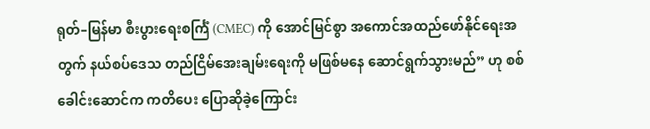ရုတ်–မြန်မာ စီးပွားရေးစင်္ကြံ (CMEC) ကို အောင်မြင်စွာ အကောင်အထည်ဖော်နိုင်ရေးအတွက် နယ်စပ်ဒေသ တည်ငြိမ်အေးချမ်းရေးကို မဖြစ်မနေ ဆောင်ရွက်သွားမည်” ဟု စစ်ခေါင်းဆောင်က ကတိပေး ပြောဆိုခဲ့ကြောင်း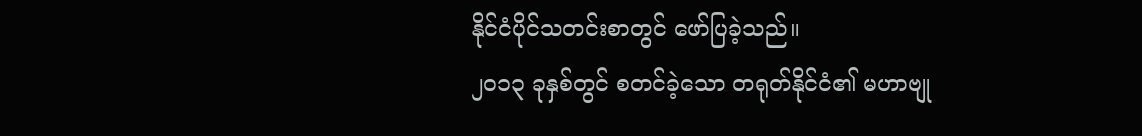နိုင်ငံပိုင်သတင်းစာတွင် ဖော်ပြခဲ့သည်။
၂၀၁၃ ခုနှစ်တွင် စတင်ခဲ့သော တရုတ်နိုင်ငံ၏ မဟာဗျု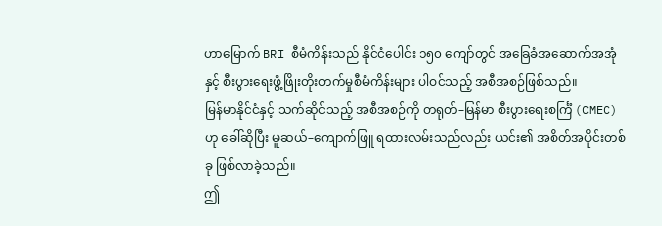ဟာမြောက် BRI စီမံကိန်းသည် နိုင်ငံပေါင်း ၁၅၀ ကျော်တွင် အခြေခံအဆောက်အအုံနှင့် စီးပွားရေးဖွံ့ဖြိုးတိုးတက်မှုစီမံကိန်းများ ပါဝင်သည့် အစီအစဉ်ဖြစ်သည်။
မြန်မာနိုင်ငံနှင့် သက်ဆိုင်သည့် အစီအစဉ်ကို တရုတ်–မြန်မာ စီးပွားရေးစင်္ကြံ (CMEC) ဟု ခေါ်ဆိုပြီး မူဆယ်–ကျောက်ဖြူ ရထားလမ်းသည်လည်း ယင်း၏ အစိတ်အပိုင်းတစ်ခု ဖြစ်လာခဲ့သည်။
ဤ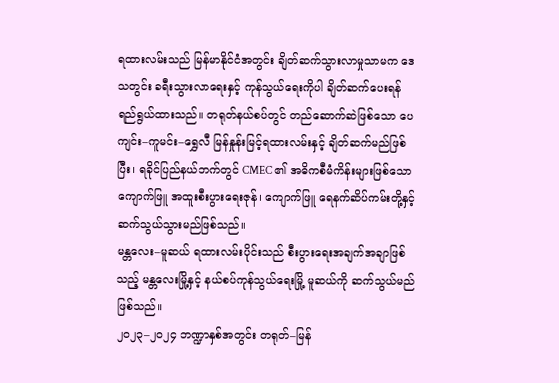ရထားလမ်းသည် မြန်မာနိုင်ငံအတွင်း ချိတ်ဆက်သွားလာမှုသာမက ဒေသတွင်း ခရီးသွားလာရေးနှင့် ကုန်သွယ်ရေးကိုပါ ချိတ်ဆက်ပေးရန် ရည်ရွယ်ထားသည်။ တရုတ်နယ်စပ်တွင် တည်ဆောက်ဆဲဖြစ်သော ပေကျင်း–ကူမင်း–ရွှေလီ မြန်နှုန်းမြင့်ရထားလမ်းနှင့် ချိတ်ဆက်မည်ဖြစ်ပြီး၊ ရခိုင်ပြည်နယ်ဘက်တွင် CMEC ၏ အဓိကစီမံကိန်းများဖြစ်သော ကျောက်ဖြူ အထူးစီးပွားရေးဇုန်၊ ကျောက်ဖြူ ရေနက်ဆိပ်ကမ်းတို့နှင့် ဆက်သွယ်သွားမည်ဖြစ်သည်။
မန္တလေး–မူဆယ် ရထားလမ်းပိုင်းသည် စီးပွားရေးအချက်အချာဖြစ်သည့် မန္တလေးမြို့နှင့် နယ်စပ်ကုန်သွယ်ရေးမြို့ မူဆယ်ကို ဆက်သွယ်မည်ဖြစ်သည်။
၂၀၂၃–၂၀၂၄ ဘဏ္ဍာနှစ်အတွင်း တရုတ်–မြန်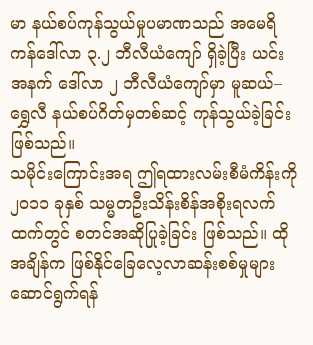မာ နယ်စပ်ကုန်သွယ်မှုပမာဏသည် အမေရိကန်ဒေါ်လာ ၃.၂ ဘီလီယံကျော် ရှိခဲ့ပြီး ယင်းအနက် ဒေါ်လာ ၂ ဘီလီယံကျော်မှာ မူဆယ်–ရွှေလီ နယ်စပ်ဂိတ်မှတစ်ဆင့် ကုန်သွယ်ခဲ့ခြင်း ဖြစ်သည်။
သမိုင်းကြောင်းအရ ဤရထားလမ်းစီမံကိန်းကို ၂၀၁၁ ခုနှစ် သမ္မတဦးသိန်းစိန်အစိုးရလက်ထက်တွင် စတင်အဆိုပြုခဲ့ခြင်း ဖြစ်သည်။ ထိုအချိန်က ဖြစ်နိုင်ခြေလေ့လာဆန်းစစ်မှုများ ဆောင်ရွက်ရန်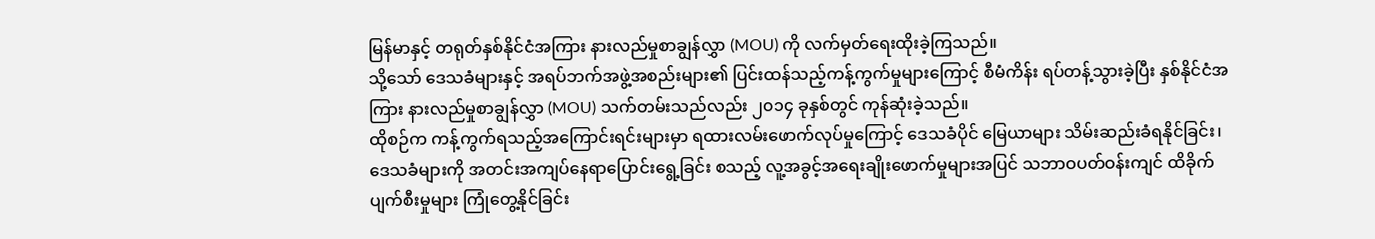မြန်မာနှင့် တရုတ်နှစ်နိုင်ငံအကြား နားလည်မှုစာချွန်လွှာ (MOU) ကို လက်မှတ်ရေးထိုးခဲ့ကြသည်။
သို့သော် ဒေသခံများနှင့် အရပ်ဘက်အဖွဲ့အစည်းများ၏ ပြင်းထန်သည့်ကန့်ကွက်မှုများကြောင့် စီမံကိန်း ရပ်တန့်သွားခဲ့ပြီး နှစ်နိုင်ငံအကြား နားလည်မှုစာချွန်လွှာ (MOU) သက်တမ်းသည်လည်း ၂၀၁၄ ခုနှစ်တွင် ကုန်ဆုံးခဲ့သည်။
ထိုစဉ်က ကန့်ကွက်ရသည့်အကြောင်းရင်းများမှာ ရထားလမ်းဖောက်လုပ်မှုကြောင့် ဒေသခံပိုင် မြေယာများ သိမ်းဆည်းခံရနိုင်ခြင်း၊ ဒေသခံများကို အတင်းအကျပ်နေရာပြောင်းရွေ့ခြင်း စသည့် လူ့အခွင့်အရေးချိုးဖောက်မှုများအပြင် သဘာဝပတ်ဝန်းကျင် ထိခိုက်ပျက်စီးမှုများ ကြုံတွေ့နိုင်ခြင်း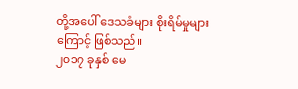တို့အပေါ် ဒေသခံများ စိုးရိမ်မှုများကြောင့် ဖြစ်သည်။
၂၀၁၇ ခုနှစ် မေ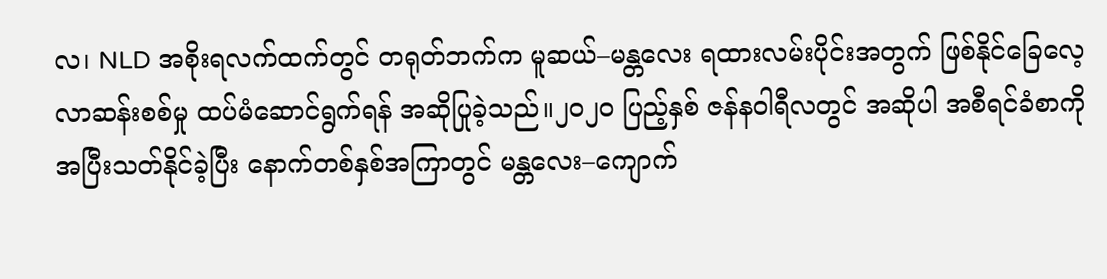လ၊ NLD အစိုးရလက်ထက်တွင် တရုတ်ဘက်က မူဆယ်–မန္တလေး ရထားလမ်းပိုင်းအတွက် ဖြစ်နိုင်ခြေလေ့လာဆန်းစစ်မှု ထပ်မံဆောင်ရွက်ရန် အဆိုပြုခဲ့သည်။၂၀၂၀ ပြည့်နှစ် ဇန်နဝါရီလတွင် အဆိုပါ အစီရင်ခံစာကို အပြီးသတ်နိုင်ခဲ့ပြီး နောက်တစ်နှစ်အကြာတွင် မန္တလေး–ကျောက်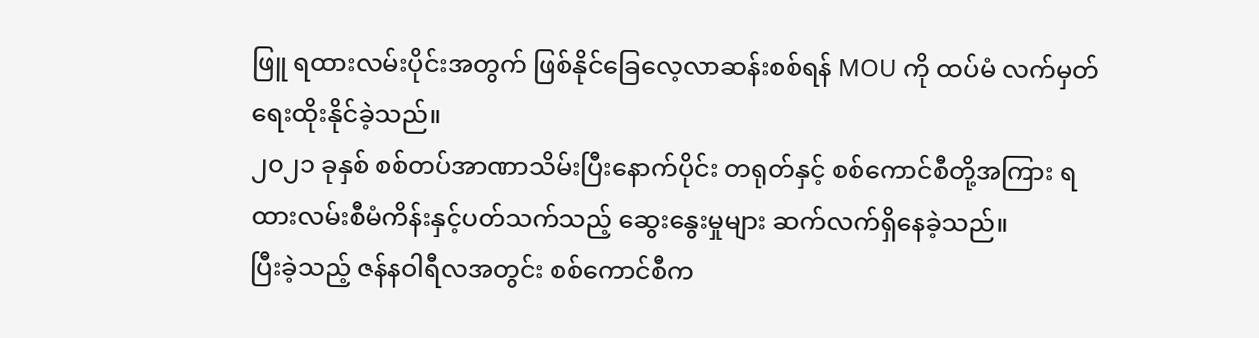ဖြူ ရထားလမ်းပိုင်းအတွက် ဖြစ်နိုင်ခြေလေ့လာဆန်းစစ်ရန် MOU ကို ထပ်မံ လက်မှတ်ရေးထိုးနိုင်ခဲ့သည်။
၂၀၂၁ ခုနှစ် စစ်တပ်အာဏာသိမ်းပြီးနောက်ပိုင်း တရုတ်နှင့် စစ်ကောင်စီတို့အကြား ရထားလမ်းစီမံကိန်းနှင့်ပတ်သက်သည့် ဆွေးနွေးမှုများ ဆက်လက်ရှိနေခဲ့သည်။
ပြီးခဲ့သည့် ဇန်နဝါရီလအတွင်း စစ်ကောင်စီက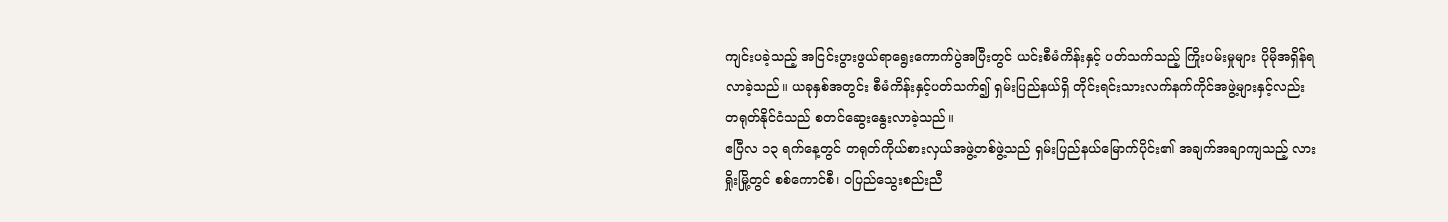ကျင်းပခဲ့သည့် အငြင်းပွားဖွယ်ရာရွေးကောက်ပွဲအပြီးတွင် ယင်းစီမံကိန်းနှင့် ပတ်သက်သည့် ကြိုးပမ်းမှုများ ပိုမိုအရှိန်ရလာခဲ့သည်။ ယခုနှစ်အတွင်း စီမံကိန်းနှင့်ပတ်သက်၍ ရှမ်းပြည်နယ်ရှိ တိုင်းရင်းသားလက်နက်ကိုင်အဖွဲ့များနှင့်လည်း တရုတ်နိုင်ငံသည် စတင်ဆွေးနွေးလာခဲ့သည်။
ဧပြီလ ၁၃ ရက်နေ့တွင် တရုတ်ကိုယ်စားလှယ်အဖွဲ့တစ်ဖွဲ့သည် ရှမ်းပြည်နယ်မြောက်ပိုင်း၏ အချက်အချာကျသည့် လားရှိုးမြို့တွင် စစ်ကောင်စီ၊ ဝပြည်သွေးစည်းညီ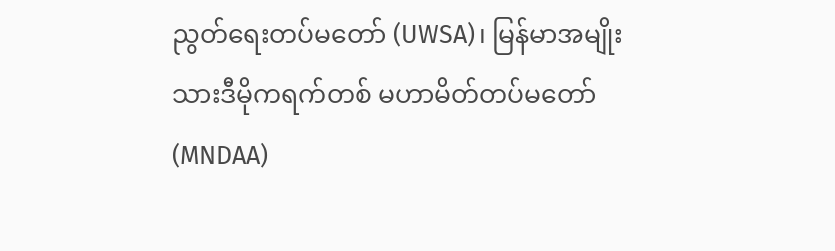ညွတ်ရေးတပ်မတော် (UWSA)၊ မြန်မာအမျိုးသားဒီမိုကရက်တစ် မဟာမိတ်တပ်မတော် (MNDAA)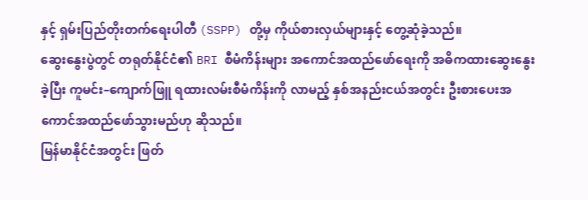နှင့် ရှမ်းပြည်တိုးတက်ရေးပါတီ (SSPP) တို့မှ ကိုယ်စားလှယ်များနှင့် တွေ့ဆုံခဲ့သည်။
ဆွေးနွေးပွဲတွင် တရုတ်နိုင်ငံ၏ BRI စီမံကိန်းများ အကောင်အထည်ဖော်ရေးကို အဓိကထားဆွေးနွေးခဲ့ပြီး ကူမင်း–ကျောက်ဖြူ ရထားလမ်းစီမံကိန်းကို လာမည့် နှစ်အနည်းငယ်အတွင်း ဦးစားပေးအကောင်အထည်ဖော်သွားမည်ဟု ဆိုသည်။
မြန်မာနိုင်ငံအတွင်း ဖြတ်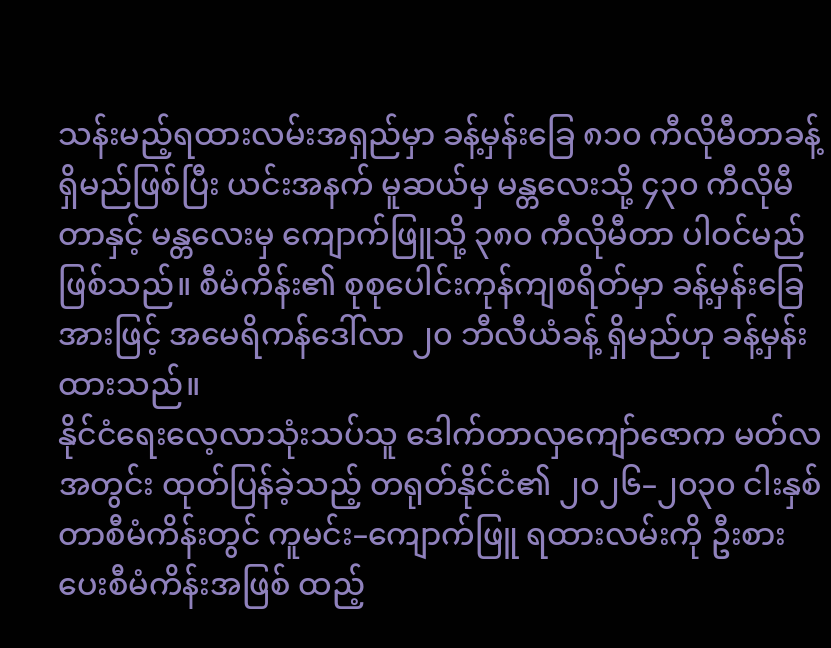သန်းမည့်ရထားလမ်းအရှည်မှာ ခန့်မှန်းခြေ ၈၁၀ ကီလိုမီတာခန့် ရှိမည်ဖြစ်ပြီး ယင်းအနက် မူဆယ်မှ မန္တလေးသို့ ၄၃၀ ကီလိုမီတာနှင့် မန္တလေးမှ ကျောက်ဖြူသို့ ၃၈၀ ကီလိုမီတာ ပါဝင်မည်ဖြစ်သည်။ စီမံကိန်း၏ စုစုပေါင်းကုန်ကျစရိတ်မှာ ခန့်မှန်းခြေအားဖြင့် အမေရိကန်ဒေါ်လာ ၂၀ ဘီလီယံခန့် ရှိမည်ဟု ခန့်မှန်းထားသည်။
နိုင်ငံရေးလေ့လာသုံးသပ်သူ ဒေါက်တာလှကျော်ဇောက မတ်လအတွင်း ထုတ်ပြန်ခဲ့သည့် တရုတ်နိုင်ငံ၏ ၂၀၂၆–၂၀၃၀ ငါးနှစ်တာစီမံကိန်းတွင် ကူမင်း–ကျောက်ဖြူ ရထားလမ်းကို ဦးစားပေးစီမံကိန်းအဖြစ် ထည့်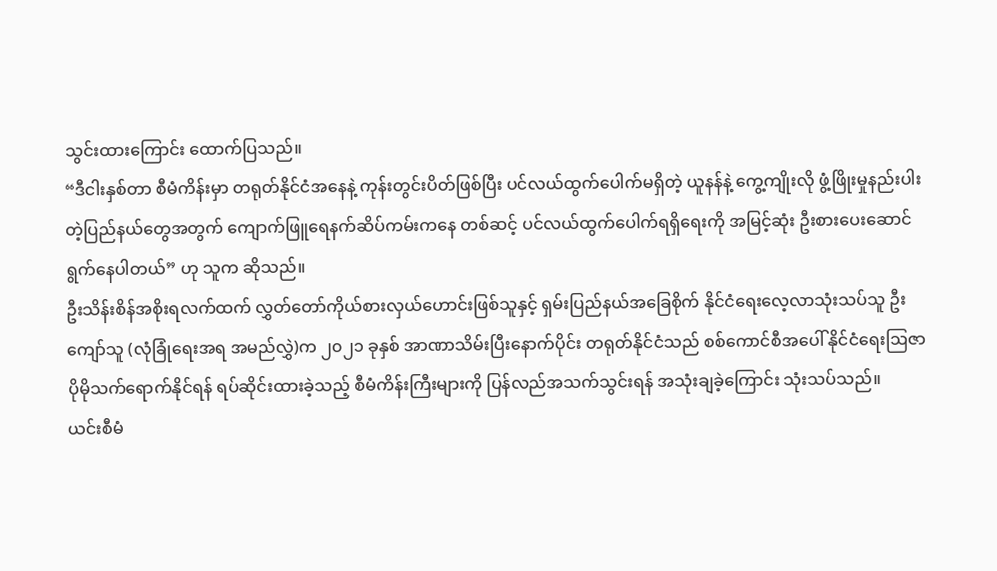သွင်းထားကြောင်း ထောက်ပြသည်။
“ဒီငါးနှစ်တာ စီမံကိန်းမှာ တရုတ်နိုင်ငံအနေနဲ့ ကုန်းတွင်းပိတ်ဖြစ်ပြီး ပင်လယ်ထွက်ပေါက်မရှိတဲ့ ယူနန်နဲ့ ကွေ့ကျိုးလို ဖွံ့ဖြိုးမှုနည်းပါးတဲ့ပြည်နယ်တွေအတွက် ကျောက်ဖြူရေနက်ဆိပ်ကမ်းကနေ တစ်ဆင့် ပင်လယ်ထွက်ပေါက်ရရှိရေးကို အမြင့်ဆုံး ဦးစားပေးဆောင်ရွက်နေပါတယ်” ဟု သူက ဆိုသည်။
ဦးသိန်းစိန်အစိုးရလက်ထက် လွှတ်တော်ကိုယ်စားလှယ်ဟောင်းဖြစ်သူနှင့် ရှမ်းပြည်နယ်အခြေစိုက် နိုင်ငံရေးလေ့လာသုံးသပ်သူ ဦးကျော်သူ (လုံခြုံရေးအရ အမည်လွှဲ)က ၂၀၂၁ ခုနှစ် အာဏာသိမ်းပြီးနောက်ပိုင်း တရုတ်နိုင်ငံသည် စစ်ကောင်စီအပေါ် နိုင်ငံရေးဩဇာ ပိုမိုသက်ရောက်နိုင်ရန် ရပ်ဆိုင်းထားခဲ့သည့် စီမံကိန်းကြီးများကို ပြန်လည်အသက်သွင်းရန် အသုံးချခဲ့ကြောင်း သုံးသပ်သည်။
ယင်းစီမံ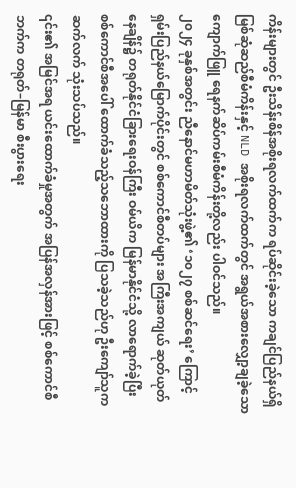ကိန်းများတွင် ဦးသိန်းစိန်အစိုးရလက်ထက်က ရပ်ဆိုင်းခဲ့သော ကချင်ပြည်နယ်ရှိ မြစ်ဆုံဆည်စီမံကိန်းနှင့် NLD အစိုးရလက်ထက်တွင် အရွယ်အစားလျှော့ချခဲ့သော ကျောက်ဖြူ ရေနက်ဆိပ်ကမ်းစီမံကိန်းတို့လည်း ပါဝင်သည်။
၂၀၂၄ ခုနှစ်အတွင်း ညီနောင်မဟာမိတ်သုံးဖွဲ့၏ ‘၁၀၂၇ စစ်ဆင်ရေး’ ကြောင့် ရှမ်းပြည်နယ်မြောက်ပိုင်းတွင် စစ်ကောင်စီတပ်များ အကြီးအကျယ် ဆုတ်ယုတ်နေချိန်၌ တရုတ်နိုင်ငံခြားရေးဝန်ကြီး ဝမ်ယိက မြန်မာနိုင်ငံသို့ လာရောက်ခဲ့ပြီး စစ်ကောင်စီအပေါ် ထောက်ခံသည့်သဘောထားကို ပြသခဲ့သည်ဟု ဦးကျော်သူက ဆက်လက် သုံးသပ်သည်။
၎င်း၏ အမြင်အရ ယင်းထောက်ခံမှုအတွက် အပြန်အလှန်အားဖြင့် စစ်ကောင်စီဘက်က တရုတ်–မြန်မာ စီးပွားရေး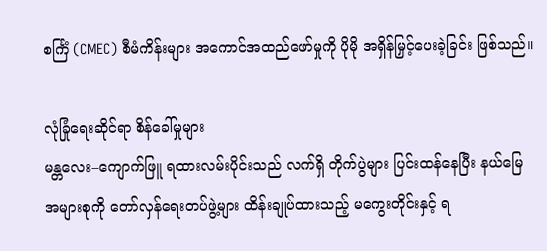စင်္ကြံ (CMEC) စီမံကိန်းများ အကောင်အထည်ဖော်မှုကို ပိုမို အရှိန်မြှင့်ပေးခဲ့ခြင်း ဖြစ်သည်။

လုံခြုံရေးဆိုင်ရာ စိန်ခေါ်မှုများ
မန္တလေး–ကျောက်ဖြူ ရထားလမ်းပိုင်းသည် လက်ရှိ တိုက်ပွဲများ ပြင်းထန်နေပြီး နယ်မြေအများစုကို တော်လှန်ရေးတပ်ဖွဲ့များ ထိန်းချုပ်ထားသည့် မကွေးတိုင်းနှင့် ရ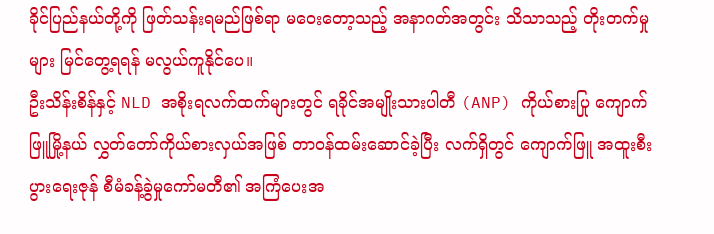ခိုင်ပြည်နယ်တို့ကို ဖြတ်သန်းရမည်ဖြစ်ရာ မဝေးတော့သည့် အနာဂတ်အတွင်း သိသာသည့် တိုးတက်မှုများ မြင်တွေ့ရရန် မလွယ်ကူနိုင်ပေ။
ဦးသိန်းစိန်နှင့် NLD အစိုးရလက်ထက်များတွင် ရခိုင်အမျိုးသားပါတီ (ANP) ကိုယ်စားပြု ကျောက်ဖြူမြို့နယ် လွှတ်တော်ကိုယ်စားလှယ်အဖြစ် တာဝန်ထမ်းဆောင်ခဲ့ပြီး လက်ရှိတွင် ကျောက်ဖြူ အထူးစီးပွားရေးဇုန် စီမံခန့်ခွဲမှုကော်မတီ၏ အကြံပေးအ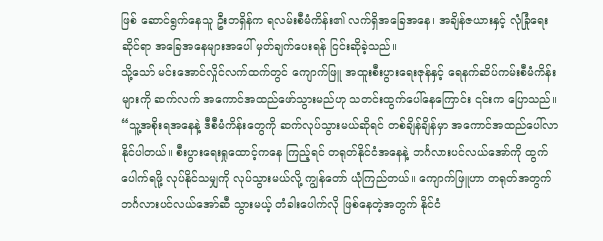ဖြစ် ဆောင်ရွက်နေသူ ဦးဘရှိန်က ရလမ်းစီမံကိန်း၏ လက်ရှိအခြေအနေ၊ အချိန်ဇယားနှင့် လုံခြုံရေးဆိုင်ရာ အခြေအနေများအပေါ် မှတ်ချက်ပေးရန် ငြင်းဆိုခဲ့သည်။
သို့သော် မင်းအောင်လှိုင်လက်ထက်တွင် ကျောက်ဖြူ အထူးစီးပွားရေးဇုန်နှင့် ရေနက်ဆိပ်ကမ်းစီမံကိန်းများကို ဆက်လက် အကောင်အထည်ဖော်သွားမည်ဟု သတင်းထွက်ပေါ်နေကြောင်း ၎င်းက ပြောသည်။
“သူ့အစိုးရအနေနဲ့ ဒီစီမံကိန်းတွေကို ဆက်လုပ်သွားမယ်ဆိုရင် တစ်ချိန်ချိန်မှာ အကောင်အထည်ပေါ်လာနိုင်ပါတယ်။ စီးပွားရေးရှုထောင့်ကနေ ကြည့်ရင် တရုတ်နိုင်ငံအနေနဲ့ ဘင်္ဂလားပင်လယ်အော်ကို ထွက်ပေါက်ရဖို့ လုပ်နိုင်သမျှကို လုပ်သွားမယ်လို့ ကျွန်တော် ယုံကြည်တယ်။ ကျောက်ဖြူဟာ တရုတ်အတွက် ဘင်္ဂလားပင်လယ်အော်ဆီ သွားမယ့် တံခါးပေါက်လို ဖြစ်နေတဲ့အတွက် နိုင်ငံ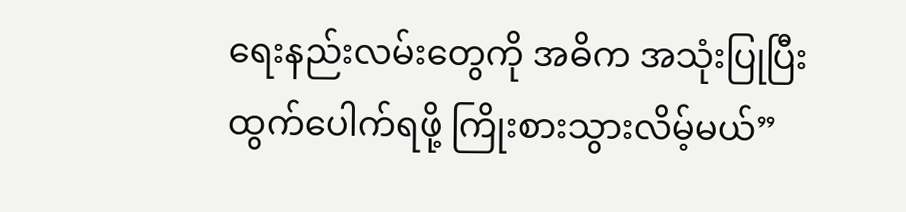ရေးနည်းလမ်းတွေကို အဓိက အသုံးပြုပြီး ထွက်ပေါက်ရဖို့ ကြိုးစားသွားလိမ့်မယ်”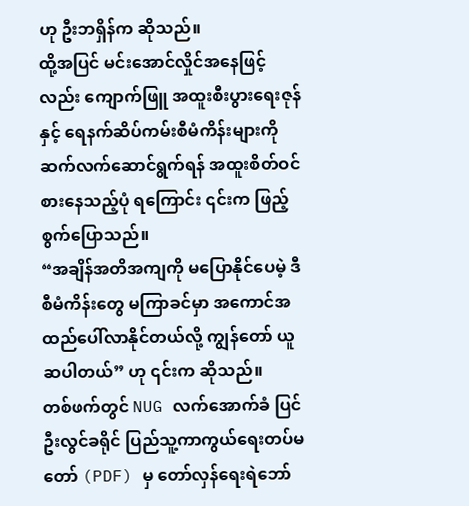ဟု ဦးဘရှိန်က ဆိုသည်။
ထို့အပြင် မင်းအောင်လှိုင်အနေဖြင့်လည်း ကျောက်ဖြူ အထူးစီးပွားရေးဇုန်နှင့် ရေနက်ဆိပ်ကမ်းစီမံကိန်းများကို ဆက်လက်ဆောင်ရွက်ရန် အထူးစိတ်ဝင်စားနေသည့်ပုံ ရကြောင်း ၎င်းက ဖြည့်စွက်ပြောသည်။
“အချိန်အတိအကျကို မပြောနိုင်ပေမဲ့ ဒီစီမံကိန်းတွေ မကြာခင်မှာ အကောင်အထည်ပေါ်လာနိုင်တယ်လို့ ကျွန်တော် ယူဆပါတယ်” ဟု ၎င်းက ဆိုသည်။
တစ်ဖက်တွင် NUG လက်အောက်ခံ ပြင်ဦးလွင်ခရိုင် ပြည်သူ့ကာကွယ်ရေးတပ်မတော် (PDF) မှ တော်လှန်ရေးရဲဘော်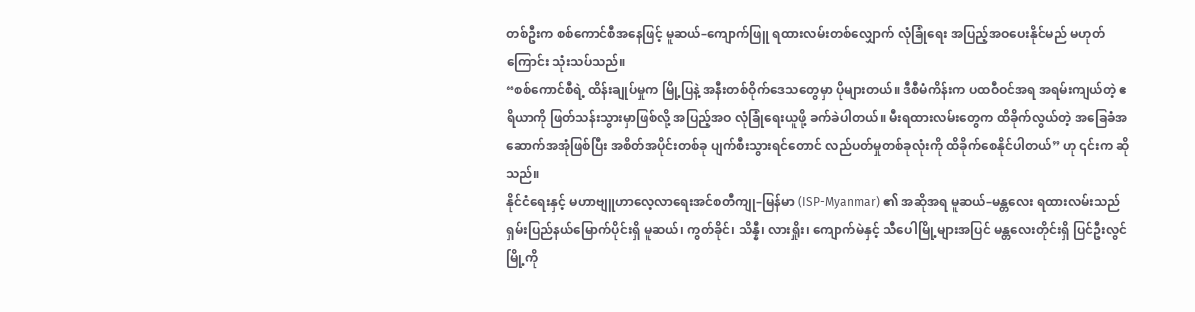တစ်ဦးက စစ်ကောင်စီအနေဖြင့် မူဆယ်–ကျောက်ဖြူ ရထားလမ်းတစ်လျှောက် လုံခြုံရေး အပြည့်အဝပေးနိုင်မည် မဟုတ်ကြောင်း သုံးသပ်သည်။
“စစ်ကောင်စီရဲ့ ထိန်းချုပ်မှုက မြို့ပြနဲ့ အနီးတစ်ဝိုက်ဒေသတွေမှာ ပိုများတယ်။ ဒီစီမံကိန်းက ပထဝီဝင်အရ အရမ်းကျယ်တဲ့ ဧရိယာကို ဖြတ်သန်းသွားမှာဖြစ်လို့ အပြည့်အဝ လုံခြုံရေးယူဖို့ ခက်ခဲပါတယ်။ မီးရထားလမ်းတွေက ထိခိုက်လွယ်တဲ့ အခြေခံအဆောက်အအုံဖြစ်ပြီး အစိတ်အပိုင်းတစ်ခု ပျက်စီးသွားရင်တောင် လည်ပတ်မှုတစ်ခုလုံးကို ထိခိုက်စေနိုင်ပါတယ်” ဟု ၎င်းက ဆိုသည်။
နိုင်ငံရေးနှင့် မဟာဗျူဟာလေ့လာရေးအင်စတီကျု–မြန်မာ (ISP-Myanmar) ၏ အဆိုအရ မူဆယ်–မန္တလေး ရထားလမ်းသည် ရှမ်းပြည်နယ်မြောက်ပိုင်းရှိ မူဆယ်၊ ကွတ်ခိုင်၊ သိန္နီ၊ လားရှိုး၊ ကျောက်မဲနှင့် သီပေါမြို့များအပြင် မန္တလေးတိုင်းရှိ ပြင်ဦးလွင်မြို့ကို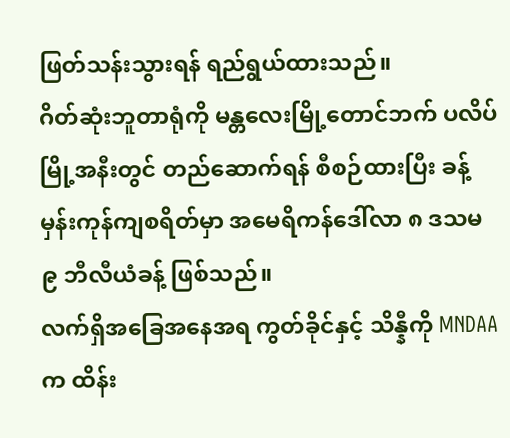ဖြတ်သန်းသွားရန် ရည်ရွယ်ထားသည်။
ဂိတ်ဆုံးဘူတာရုံကို မန္တလေးမြို့တောင်ဘက် ပလိပ်မြို့အနီးတွင် တည်ဆောက်ရန် စီစဉ်ထားပြီး ခန့်မှန်းကုန်ကျစရိတ်မှာ အမေရိကန်ဒေါ်လာ ၈ ဒသမ ၉ ဘီလီယံခန့် ဖြစ်သည်။
လက်ရှိအခြေအနေအရ ကွတ်ခိုင်နှင့် သိန္နီကို MNDAA က ထိန်း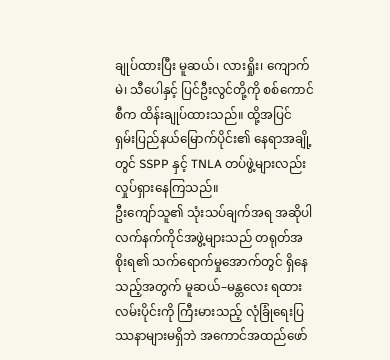ချုပ်ထားပြီး မူဆယ်၊ လားရှိုး၊ ကျောက်မဲ၊ သီပေါနှင့် ပြင်ဦးလွင်တို့ကို စစ်ကောင်စီက ထိန်းချုပ်ထားသည်။ ထို့အပြင် ရှမ်းပြည်နယ်မြောက်ပိုင်း၏ နေရာအချို့တွင် SSPP နှင့် TNLA တပ်ဖွဲ့များလည်း လှုပ်ရှားနေကြသည်။
ဦးကျော်သူ၏ သုံးသပ်ချက်အရ အဆိုပါ လက်နက်ကိုင်အဖွဲ့များသည် တရုတ်အစိုးရ၏ သက်ရောက်မှုအောက်တွင် ရှိနေသည့်အတွက် မူဆယ်–မန္တလေး ရထားလမ်းပိုင်းကို ကြီးမားသည့် လုံခြုံရေးပြဿနာများမရှိဘဲ အကောင်အထည်ဖော်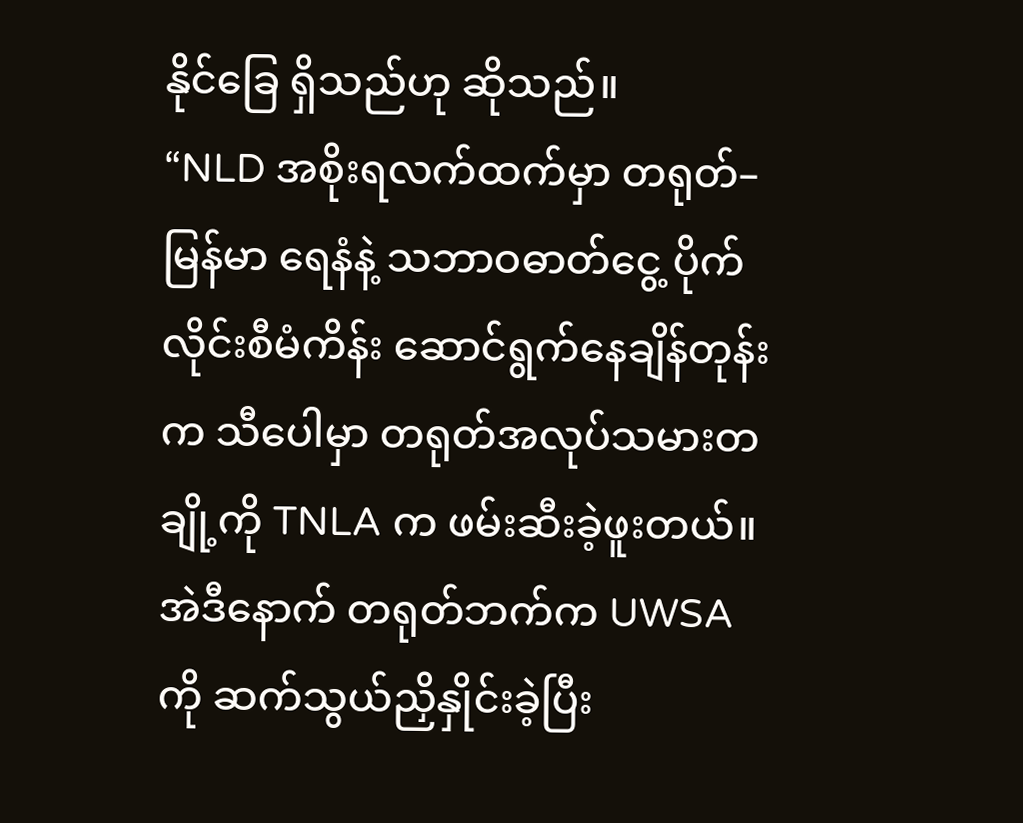နိုင်ခြေ ရှိသည်ဟု ဆိုသည်။
“NLD အစိုးရလက်ထက်မှာ တရုတ်–မြန်မာ ရေနံနဲ့ သဘာဝဓာတ်ငွေ့ ပိုက်လိုင်းစီမံကိန်း ဆောင်ရွက်နေချိန်တုန်းက သီပေါမှာ တရုတ်အလုပ်သမားတချို့ကို TNLA က ဖမ်းဆီးခဲ့ဖူးတယ်။ အဲဒီနောက် တရုတ်ဘက်က UWSA ကို ဆက်သွယ်ညှိနှိုင်းခဲ့ပြီး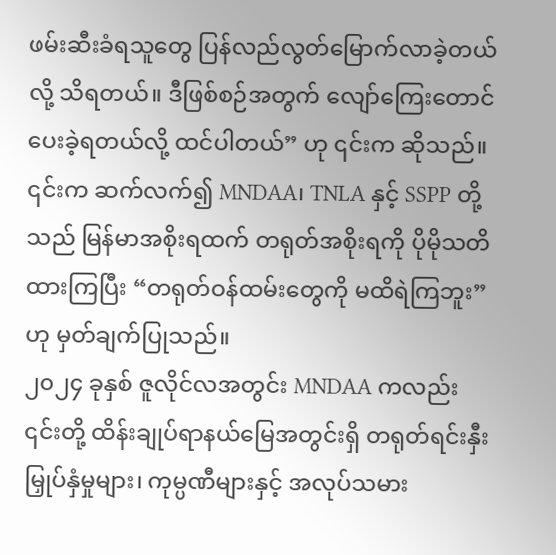ဖမ်းဆီးခံရသူတွေ ပြန်လည်လွတ်မြောက်လာခဲ့တယ်လို့ သိရတယ်။ ဒီဖြစ်စဉ်အတွက် လျော်ကြေးတောင်ပေးခဲ့ရတယ်လို့ ထင်ပါတယ်” ဟု ၎င်းက ဆိုသည်။
၎င်းက ဆက်လက်၍ MNDAA၊ TNLA နှင့် SSPP တို့သည် မြန်မာအစိုးရထက် တရုတ်အစိုးရကို ပိုမိုသတိထားကြပြီး “တရုတ်ဝန်ထမ်းတွေကို မထိရဲကြဘူး” ဟု မှတ်ချက်ပြုသည်။
၂၀၂၄ ခုနှစ် ဇူလိုင်လအတွင်း MNDAA ကလည်း ၎င်းတို့ ထိန်းချုပ်ရာနယ်မြေအတွင်းရှိ တရုတ်ရင်းနှီးမြှုပ်နှံမှုများ၊ ကုမ္ပဏီများနှင့် အလုပ်သမား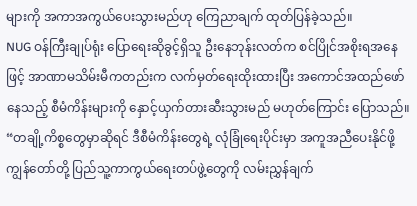များကို အကာအကွယ်ပေးသွားမည်ဟု ကြေညာချက် ထုတ်ပြန်ခဲ့သည်။
NUG ဝန်ကြီးချုပ်ရုံး ပြောရေးဆိုခွင့်ရှိသူ ဦးနေဘုန်းလတ်က စင်ပြိုင်အစိုးရအနေဖြင့် အာဏာမသိမ်းမီကတည်းက လက်မှတ်ရေးထိုးထားပြီး အကောင်အထည်ဖော်နေသည့် စီမံကိန်းများကို နှောင့်ယှက်တားဆီးသွားမည် မဟုတ်ကြောင်း ပြောသည်။
“တချို့ကိစ္စတွေမှာဆိုရင် ဒီစီမံကိန်းတွေရဲ့ လုံခြုံရေးပိုင်းမှာ အကူအညီပေးနိုင်ဖို့ ကျွန်တော်တို့ ပြည်သူ့ကာကွယ်ရေးတပ်ဖွဲ့တွေကို လမ်းညွှန်ချက်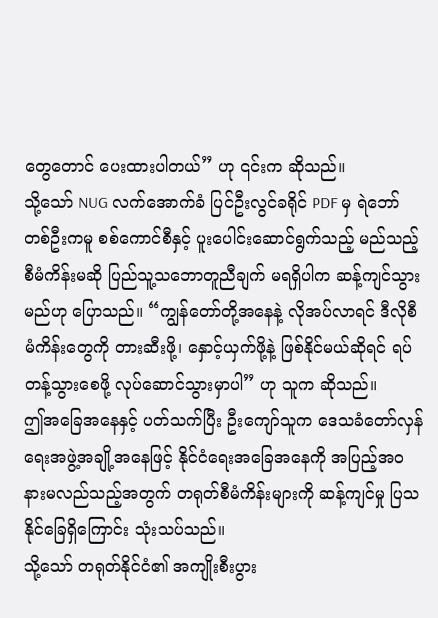တွေတောင် ပေးထားပါတယ်” ဟု ၎င်းက ဆိုသည်။
သို့သော် NUG လက်အောက်ခံ ပြင်ဦးလွင်ခရိုင် PDF မှ ရဲဘော်တစ်ဦးကမူ စစ်ကောင်စီနှင့် ပူးပေါင်းဆောင်ရွက်သည့် မည်သည့်စီမံကိန်းမဆို ပြည်သူ့သဘောတူညီချက် မရရှိပါက ဆန့်ကျင်သွားမည်ဟု ပြောသည်။ “ကျွန်တော်တို့အနေနဲ့ လိုအပ်လာရင် ဒီလိုစီမံကိန်းတွေကို တားဆီးဖို့၊ နှောင့်ယှက်ဖို့နဲ့ ဖြစ်နိုင်မယ်ဆိုရင် ရပ်တန့်သွားစေဖို့ လုပ်ဆောင်သွားမှာပါ” ဟု သူက ဆိုသည်။
ဤအခြေအနေနှင့် ပတ်သက်ပြီး ဦးကျော်သူက ဒေသခံတော်လှန်ရေးအဖွဲ့အချို့အနေဖြင့် နိုင်ငံရေးအခြေအနေကို အပြည့်အဝ နားမလည်သည့်အတွက် တရုတ်စီမံကိန်းများကို ဆန့်ကျင်မှု ပြသနိုင်ခြေရှိကြောင်း သုံးသပ်သည်။
သို့သော် တရုတ်နိုင်ငံ၏ အကျိုးစီးပွား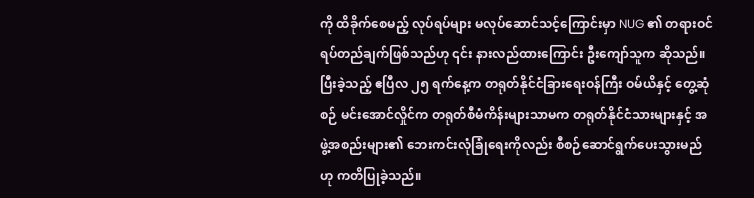ကို ထိခိုက်စေမည့် လုပ်ရပ်များ မလုပ်ဆောင်သင့်ကြောင်းမှာ NUG ၏ တရားဝင်ရပ်တည်ချက်ဖြစ်သည်ဟု ၎င်း နားလည်ထားကြောင်း ဦးကျော်သူက ဆိုသည်။
ပြီးခဲ့သည့် ဧပြီလ ၂၅ ရက်နေ့က တရုတ်နိုင်ငံခြားရေးဝန်ကြီး ဝမ်ယိနှင့် တွေ့ဆုံစဉ် မင်းအောင်လှိုင်က တရုတ်စီမံကိန်းများသာမက တရုတ်နိုင်ငံသားများနှင့် အဖွဲ့အစည်းများ၏ ဘေးကင်းလုံခြုံရေးကိုလည်း စီစဉ်ဆောင်ရွက်ပေးသွားမည်ဟု ကတိပြုခဲ့သည်။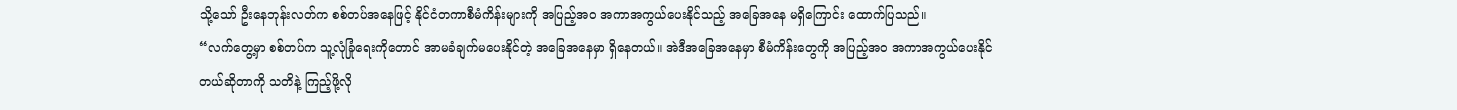သို့သော် ဦးနေဘုန်းလတ်က စစ်တပ်အနေဖြင့် နိုင်ငံတကာစီမံကိန်းများကို အပြည့်အဝ အကာအကွယ်ပေးနိုင်သည့် အခြေအနေ မရှိကြောင်း ထောက်ပြသည်။
“လက်တွေ့မှာ စစ်တပ်က သူ့လုံခြုံရေးကိုတောင် အာမခံချက်မပေးနိုင်တဲ့ အခြေအနေမှာ ရှိနေတယ်။ အဲဒီအခြေအနေမှာ စီမံကိန်းတွေကို အပြည့်အဝ အကာအကွယ်ပေးနိုင်တယ်ဆိုတာကို သတိနဲ့ ကြည့်ဖို့လို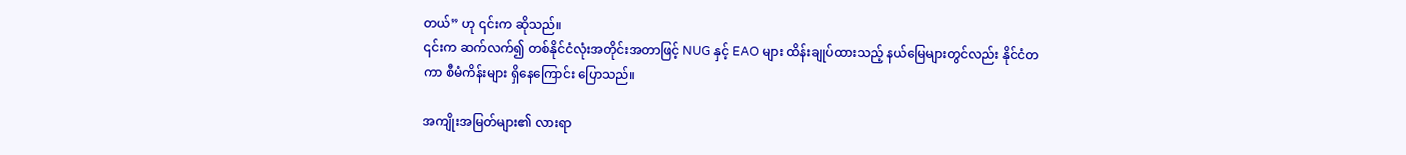တယ်” ဟု ၎င်းက ဆိုသည်။
၎င်းက ဆက်လက်၍ တစ်နိုင်ငံလုံးအတိုင်းအတာဖြင့် NUG နှင့် EAO များ ထိန်းချုပ်ထားသည့် နယ်မြေများတွင်လည်း နိုင်ငံတကာ စီမံကိန်းများ ရှိနေကြောင်း ပြောသည်။

အကျိုးအမြတ်များ၏ လားရာ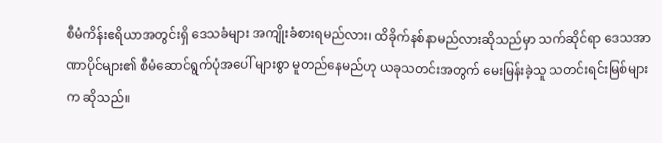စီမံကိန်းဧရိယာအတွင်းရှိ ဒေသခံများ အကျိုးခံစားရမည်လား၊ ထိခိုက်နစ်နာမည်လားဆိုသည်မှာ သက်ဆိုင်ရာ ဒေသအာဏာပိုင်များ၏ စီမံဆောင်ရွက်ပုံအပေါ် များစွာ မူတည်နေမည်ဟု ယခုသတင်းအတွက် မေးမြန်းခဲ့သူ သတင်းရင်းမြစ်များက ဆိုသည်။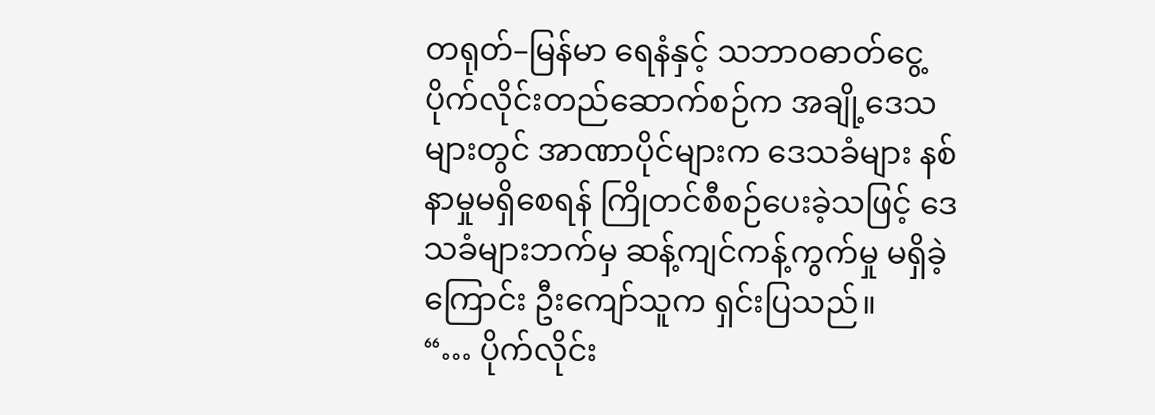တရုတ်–မြန်မာ ရေနံနှင့် သဘာဝဓာတ်ငွေ့ ပိုက်လိုင်းတည်ဆောက်စဉ်က အချို့ဒေသများတွင် အာဏာပိုင်များက ဒေသခံများ နစ်နာမှုမရှိစေရန် ကြိုတင်စီစဉ်ပေးခဲ့သဖြင့် ဒေသခံများဘက်မှ ဆန့်ကျင်ကန့်ကွက်မှု မရှိခဲ့ကြောင်း ဦးကျော်သူက ရှင်းပြသည်။
“… ပိုက်လိုင်း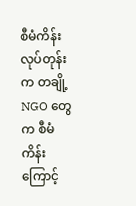စီမံကိန်းလုပ်တုန်းက တချို့ NGO တွေက စီမံကိန်းကြောင့်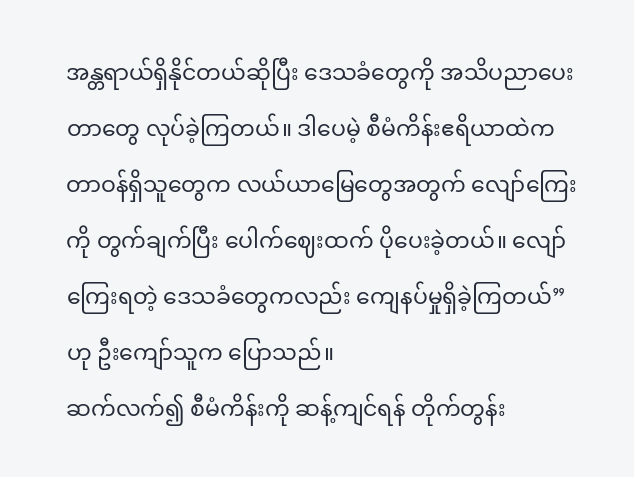အန္တရာယ်ရှိနိုင်တယ်ဆိုပြီး ဒေသခံတွေကို အသိပညာပေးတာတွေ လုပ်ခဲ့ကြတယ်။ ဒါပေမဲ့ စီမံကိန်းဧရိယာထဲက တာဝန်ရှိသူတွေက လယ်ယာမြေတွေအတွက် လျော်ကြေးကို တွက်ချက်ပြီး ပေါက်ဈေးထက် ပိုပေးခဲ့တယ်။ လျော်ကြေးရတဲ့ ဒေသခံတွေကလည်း ကျေနပ်မှုရှိခဲ့ကြတယ်” ဟု ဦးကျော်သူက ပြောသည်။
ဆက်လက်၍ စီမံကိန်းကို ဆန့်ကျင်ရန် တိုက်တွန်း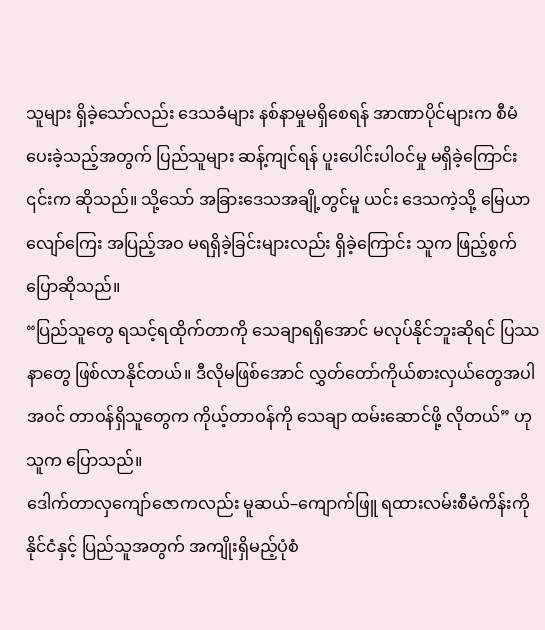သူများ ရှိခဲ့သော်လည်း ဒေသခံများ နစ်နာမှုမရှိစေရန် အာဏာပိုင်များက စီမံပေးခဲ့သည့်အတွက် ပြည်သူများ ဆန့်ကျင်ရန် ပူးပေါင်းပါဝင်မှု မရှိခဲ့ကြောင်း ၎င်းက ဆိုသည်။ သို့သော် အခြားဒေသအချို့တွင်မူ ယင်း ဒေသကဲ့သို့ မြေယာလျော်ကြေး အပြည့်အဝ မရရှိခဲ့ခြင်းများလည်း ရှိခဲ့ကြောင်း သူက ဖြည့်စွက် ပြောဆိုသည်။
“ပြည်သူတွေ ရသင့်ရထိုက်တာကို သေချာရရှိအောင် မလုပ်နိုင်ဘူးဆိုရင် ပြဿနာတွေ ဖြစ်လာနိုင်တယ်။ ဒီလိုမဖြစ်အောင် လွှတ်တော်ကိုယ်စားလှယ်တွေအပါအဝင် တာဝန်ရှိသူတွေက ကိုယ့်တာဝန်ကို သေချာ ထမ်းဆောင်ဖို့ လိုတယ်” ဟု သူက ပြောသည်။
ဒေါက်တာလှကျော်ဇောကလည်း မူဆယ်–ကျောက်ဖြူ ရထားလမ်းစီမံကိန်းကို နိုင်ငံနှင့် ပြည်သူအတွက် အကျိုးရှိမည့်ပုံစံ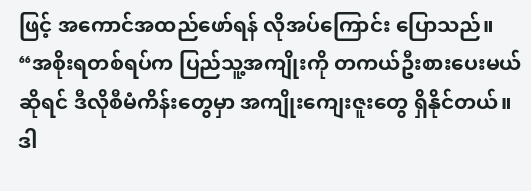ဖြင့် အကောင်အထည်ဖော်ရန် လိုအပ်ကြောင်း ပြောသည်။
“အစိုးရတစ်ရပ်က ပြည်သူ့အကျိုးကို တကယ်ဦးစားပေးမယ်ဆိုရင် ဒီလိုစီမံကိန်းတွေမှာ အကျိုးကျေးဇူးတွေ ရှိနိုင်တယ်။ ဒါ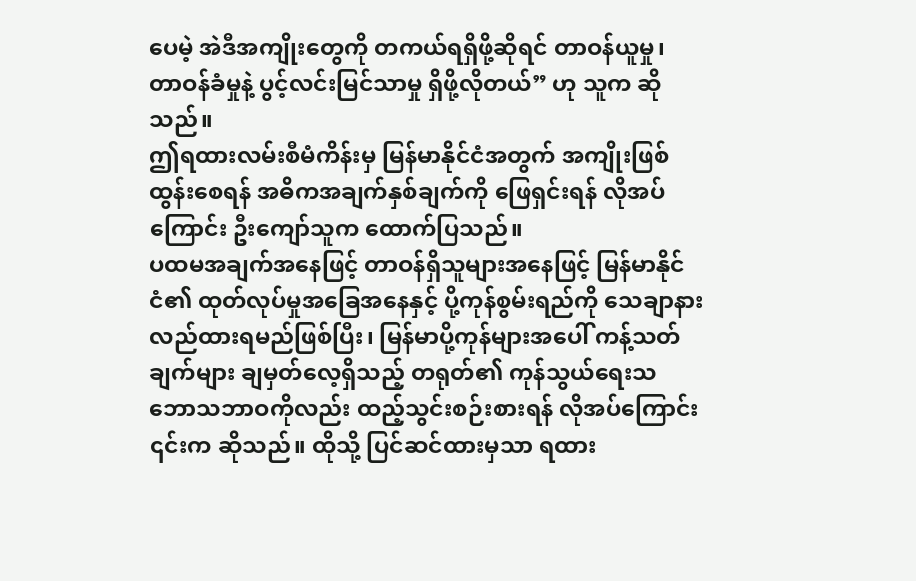ပေမဲ့ အဲဒီအကျိုးတွေကို တကယ်ရရှိဖို့ဆိုရင် တာဝန်ယူမှု၊ တာဝန်ခံမှုနဲ့ ပွင့်လင်းမြင်သာမှု ရှိဖို့လိုတယ်” ဟု သူက ဆိုသည်။
ဤရထားလမ်းစီမံကိန်းမှ မြန်မာနိုင်ငံအတွက် အကျိုးဖြစ်ထွန်းစေရန် အဓိကအချက်နှစ်ချက်ကို ဖြေရှင်းရန် လိုအပ်ကြောင်း ဦးကျော်သူက ထောက်ပြသည်။
ပထမအချက်အနေဖြင့် တာဝန်ရှိသူများအနေဖြင့် မြန်မာနိုင်ငံ၏ ထုတ်လုပ်မှုအခြေအနေနှင့် ပို့ကုန်စွမ်းရည်ကို သေချာနားလည်ထားရမည်ဖြစ်ပြီး၊ မြန်မာပို့ကုန်များအပေါ် ကန့်သတ်ချက်များ ချမှတ်လေ့ရှိသည့် တရုတ်၏ ကုန်သွယ်ရေးသဘောသဘာဝကိုလည်း ထည့်သွင်းစဉ်းစားရန် လိုအပ်ကြောင်း ၎င်းက ဆိုသည်။ ထိုသို့ ပြင်ဆင်ထားမှသာ ရထား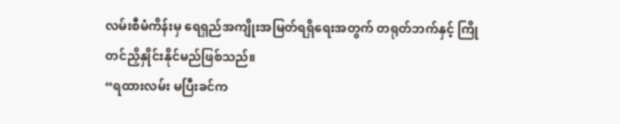လမ်းစီမံကိန်းမှ ရေရှည်အကျိုးအမြတ်ရရှိရေးအတွက် တရုတ်ဘက်နှင့် ကြိုတင်ညှိနှိုင်းနိုင်မည်ဖြစ်သည်။
“ရထားလမ်း မပြီးခင်က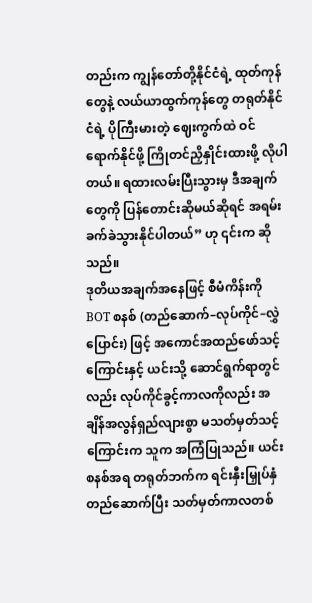တည်းက ကျွန်တော်တို့နိုင်ငံရဲ့ ထုတ်ကုန်တွေနဲ့ လယ်ယာထွက်ကုန်တွေ တရုတ်နိုင်ငံရဲ့ ပိုကြီးမားတဲ့ ဈေးကွက်ထဲ ဝင်ရောက်နိုင်ဖို့ ကြိုတင်ညှိနှိုင်းထားဖို့ လိုပါတယ်။ ရထားလမ်းပြီးသွားမှ ဒီအချက်တွေကို ပြန်တောင်းဆိုမယ်ဆိုရင် အရမ်းခက်ခဲသွားနိုင်ပါတယ်” ဟု ၎င်းက ဆိုသည်။
ဒုတိယအချက်အနေဖြင့် စီမံကိန်းကို BOT စနစ် (တည်ဆောက်–လုပ်ကိုင်–လွှဲပြောင်း) ဖြင့် အကောင်အထည်ဖော်သင့်ကြောင်းနှင့် ယင်းသို့ ဆောင်ရွက်ရာတွင်လည်း လုပ်ကိုင်ခွင့်ကာလကိုလည်း အချိန်အလွန်ရှည်လျားစွာ မသတ်မှတ်သင့်ကြောင်းက သူက အကြံပြုသည်။ ယင်းစနစ်အရ တရုတ်ဘက်က ရင်းနှီးမြှုပ်နှံတည်ဆောက်ပြီး သတ်မှတ်ကာလတစ်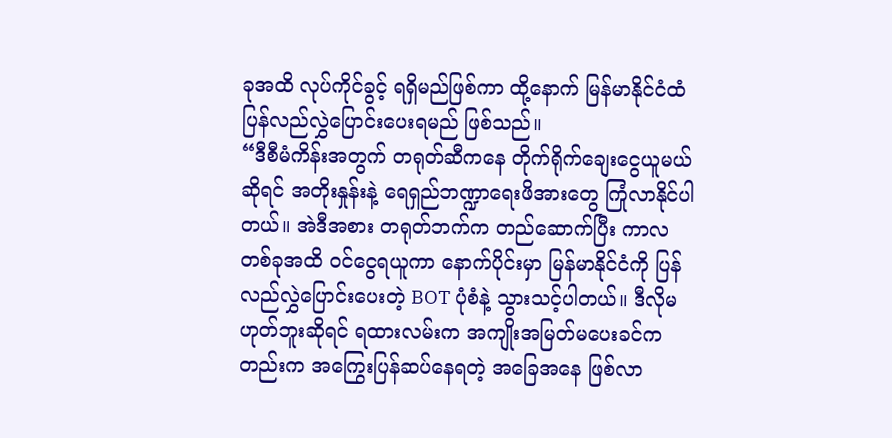ခုအထိ လုပ်ကိုင်ခွင့် ရရှိမည်ဖြစ်ကာ ထို့နောက် မြန်မာနိုင်ငံထံ ပြန်လည်လွှဲပြောင်းပေးရမည် ဖြစ်သည်။
“ဒီစီမံကိန်းအတွက် တရုတ်ဆီကနေ တိုက်ရိုက်ချေးငွေယူမယ်ဆိုရင် အတိုးနှုန်းနဲ့ ရေရှည်ဘဏ္ဍာရေးဖိအားတွေ ကြုံလာနိုင်ပါတယ်။ အဲဒီအစား တရုတ်ဘက်က တည်ဆောက်ပြီး ကာလတစ်ခုအထိ ဝင်ငွေရယူကာ နောက်ပိုင်းမှာ မြန်မာနိုင်ငံကို ပြန်လည်လွှဲပြောင်းပေးတဲ့ BOT ပုံစံနဲ့ သွားသင့်ပါတယ်။ ဒီလိုမဟုတ်ဘူးဆိုရင် ရထားလမ်းက အကျိုးအမြတ်မပေးခင်ကတည်းက အကြွေးပြန်ဆပ်နေရတဲ့ အခြေအနေ ဖြစ်လာ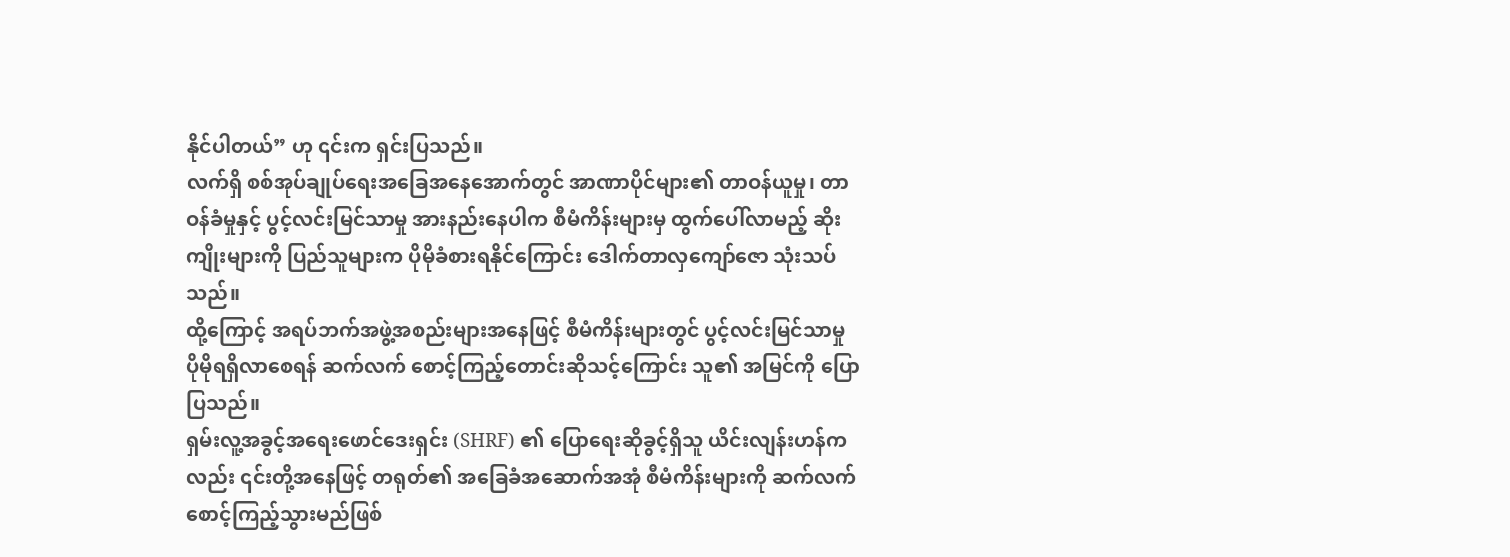နိုင်ပါတယ်” ဟု ၎င်းက ရှင်းပြသည်။
လက်ရှိ စစ်အုပ်ချုပ်ရေးအခြေအနေအောက်တွင် အာဏာပိုင်များ၏ တာဝန်ယူမှု၊ တာဝန်ခံမှုနှင့် ပွင့်လင်းမြင်သာမှု အားနည်းနေပါက စီမံကိန်းများမှ ထွက်ပေါ်လာမည့် ဆိုးကျိုးများကို ပြည်သူများက ပိုမိုခံစားရနိုင်ကြောင်း ဒေါက်တာလှကျော်ဇော သုံးသပ်သည်။
ထို့ကြောင့် အရပ်ဘက်အဖွဲ့အစည်းများအနေဖြင့် စီမံကိန်းများတွင် ပွင့်လင်းမြင်သာမှု ပိုမိုရရှိလာစေရန် ဆက်လက် စောင့်ကြည့်တောင်းဆိုသင့်ကြောင်း သူ၏ အမြင်ကို ပြောပြသည်။
ရှမ်းလူ့အခွင့်အရေးဖောင်ဒေးရှင်း (SHRF) ၏ ပြောရေးဆိုခွင့်ရှိသူ ယိင်းလျန်းဟန်ကလည်း ၎င်းတို့အနေဖြင့် တရုတ်၏ အခြေခံအဆောက်အအုံ စီမံကိန်းများကို ဆက်လက်စောင့်ကြည့်သွားမည်ဖြစ်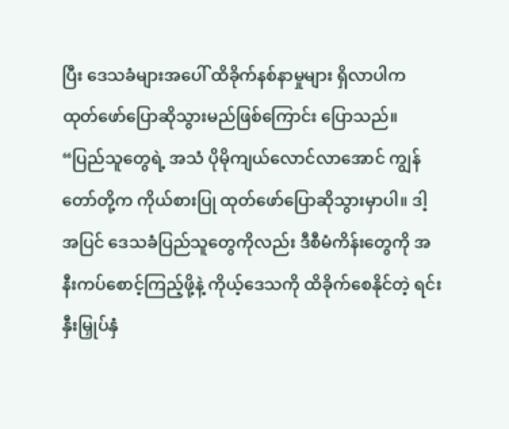ပြီး ဒေသခံများအပေါ် ထိခိုက်နစ်နာမှုများ ရှိလာပါက ထုတ်ဖော်ပြောဆိုသွားမည်ဖြစ်ကြောင်း ပြောသည်။
“ပြည်သူတွေရဲ့ အသံ ပိုမိုကျယ်လောင်လာအောင် ကျွန်တော်တို့က ကိုယ်စားပြု ထုတ်ဖော်ပြောဆိုသွားမှာပါ။ ဒါ့အပြင် ဒေသခံပြည်သူတွေကိုလည်း ဒီစီမံကိန်းတွေကို အနီးကပ်စောင့်ကြည့်ဖို့နဲ့ ကိုယ့်ဒေသကို ထိခိုက်စေနိုင်တဲ့ ရင်းနှီးမြှုပ်နှံ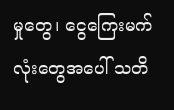မှုတွေ၊ ငွေကြေးမက်လုံးတွေအပေါ် သတိ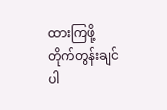ထားကြဖို့ တိုက်တွန်းချင်ပါ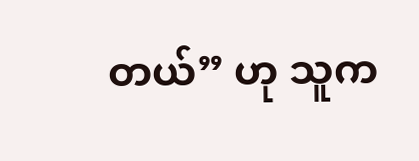တယ်” ဟု သူက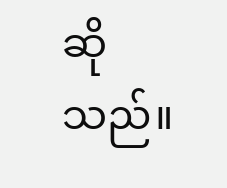ဆိုသည်။